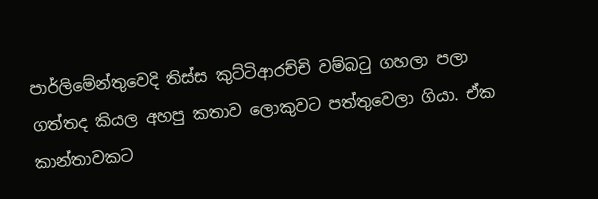පාර්ලිමේන්තුවෙදි තිස්ස කුට්ටිආරච්චි වම්බටු ගහලා පලා ගත්තද කියල අහපු කතාව ලොකුවට පත්තුවෙලා ගියා. ඒක කාන්තාවකට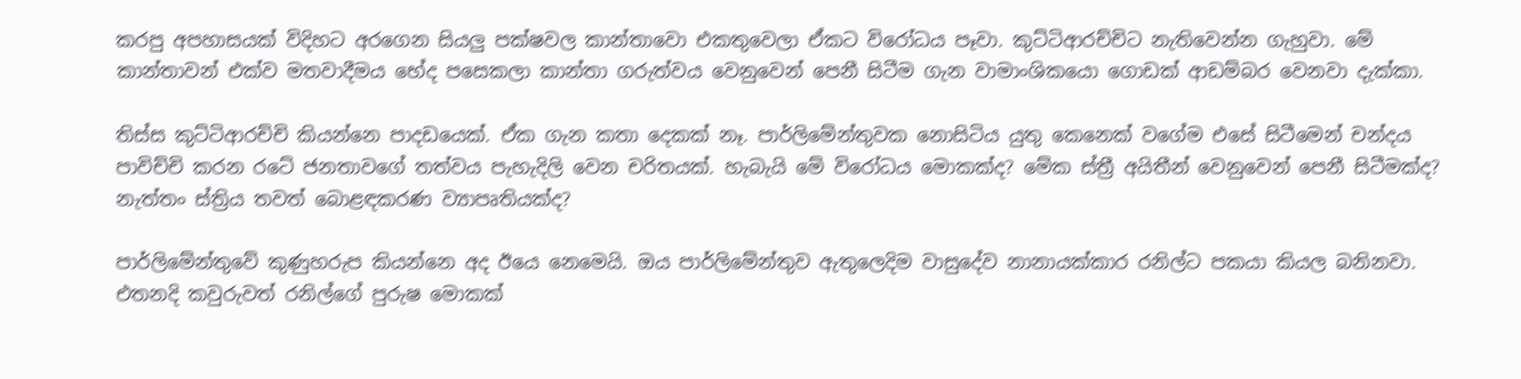කරපු අපහාසයක් විදිහට අරගෙන සියලු පක්ෂවල කාන්තාවො එකතුවෙලා ඒකට විරෝධය පෑවා. කුට්ටිආරච්චිට නැතිවෙන්න ගැහුවා. මේ කාන්තාවන් එක්ව මතවාදීමය භේද පසෙකලා කාන්තා ගරුත්වය වෙනුවෙන් පෙනී සිටීම ගැන වාමාංශිකයො ගොඩක් ආඩම්බර වෙනවා දැක්කා.

තිස්ස කුට්ටිආරච්චි කියන්නෙ පාදඩයෙක්. ඒක ගැන කතා දෙකක් නෑ. පාර්ලිමේන්තුවක නොසිටිය යුතු කෙනෙක් වගේම එසේ සිටීමෙන් චන්දය පාවිච්චි කරන රටේ ජනතාවගේ තත්වය පැහැදිලි වෙන චරිතයක්. හැබැයි මේ විරෝධය මොකක්ද? මේක ස්ත්‍රී අයිතීන් වෙනුවෙන් පෙනී සිටීමක්ද? නැත්තං ස්ත්‍රිය තවත් බොළඳකරණ ව්‍යාපෘතියක්ද?

පාර්ලිමේන්තුවේ කුණුහරුප කියන්නෙ අද ඊයෙ නෙමෙයි. ඔය පාර්ලිමේන්තුව ඇතුලෙදිම වාසුදේව නානායක්කාර රනිල්ට පකයා කියල බනිනවා. එතනදි කවුරුවත් රනිල්ගේ පුරුෂ මොකක්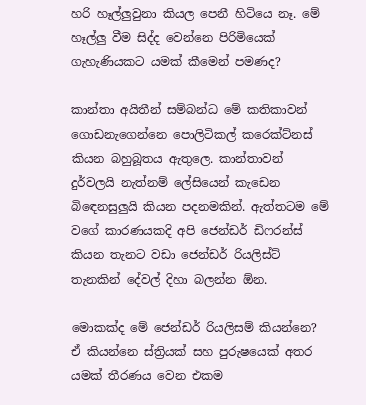හරි හෑල්ලුවුනා කියල පෙනී හිටියෙ නෑ. මේ හෑල්ලු වීම සිද්ද වෙන්නෙ පිරිමියෙක් ගැහැණියකට යමක් කීමෙන් පමණද?

කාන්තා අයිතීන් සම්බන්ධ මේ කතිකාවන් ගොඩනැගෙන්නෙ පොලිටිකල් කරෙක්ට්නස් කියන බහුබූතය ඇතුලෙ. කාන්තාවන් දුර්වලයි නැත්නම් ලේසියෙන් කැඩෙන බිඳ‍ෙනසුලුයි කියන පදනමකින්. ඇත්තටම මේ වගේ කාරණයකදි අපි ජෙන්ඩර් ඩිෆරන්ස් කියන තැනට වඩා ජෙන්ඩර් රියලිස්ට් තැනකින් දේවල් දිහා බලන්න ඕන.

මොකක්ද මේ ජෙන්ඩර් රියලිසම් කියන්නෙ? ඒ කියන්නෙ ස්ත්‍රියක් සහ පුරුෂයෙක් අතර යමක් තීරණය වෙන එකම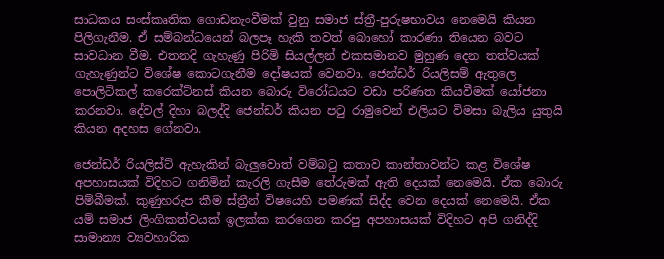සාධකය සංස්කෘතික ගොඩනැංවීමක් වුනු සමාජ ස්ත්‍රී-පුරුෂභාවය නෙමෙයි කියන පිලිගැනීම. ඒ සම්බන්ධයෙන් බලපෑ හැකි තවත් බොහෝ කාරණා තියෙන බවට සාවධාන වීම. එතනදි ගැහැණු පිරිමි සියල්ලන් එකසමානව මුහුණ දෙන තත්වයක් ගැහැණුන්ට විශේෂ කොටගැනීම දෝෂයක් වෙනවා. ජෙන්ඩර් රියලිසම් ඇතුලෙ පොලිටිකල් කරෙක්ට්නස් කියන බොරු විරෝධයට වඩා පරිණත කියවීමක් යෝජනා කරනවා. දේවල් දිහා බලද්දි ජෙන්ඩර් කියන පටු රාමුවෙන් එලියට විමසා බැලිය යුතුයි කියන අදහස ගේනවා.

ජෙන්ඩර් රියලිස්ට් ඇහැකින් බැලුවොත් වම්බටු කතාව කාන්තාවන්ට කළ විශේෂ අපහාසයක් විදිහට ගනිමින් කැරලි ගැසීම තේරුමක් ඇති දෙයක් නෙමෙයි. ඒක බොරු පිම්බීමක්. කුණුහරුප කීම ස්ත්‍රීන් විෂයෙහි පමණක් සිද්ද වෙන දෙයක් නෙමෙයි. ඒක යම් සමාජ ලිංගිකත්වයක් ඉලක්ක කරගෙන කරපු අපහාසයක් විදිහට අපි ගනිද්දි සාමාන්‍ය ව්‍යවහාරික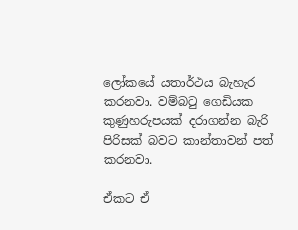ලෝකයේ යතාර්ථය බැහැර කරනවා. වම්බටු ගෙඩියක කුණුහරුපයක් දරාගන්න බැරි පිරිසක් බවට කාන්තාවන් පත් කරනවා.

ඒකට ඒ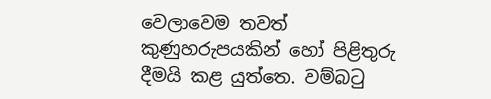වෙලාවෙම තවත් කුණුහරුපයකින් හෝ පිළිතුරු දීමයි කළ යුත්තෙ. වම්බටු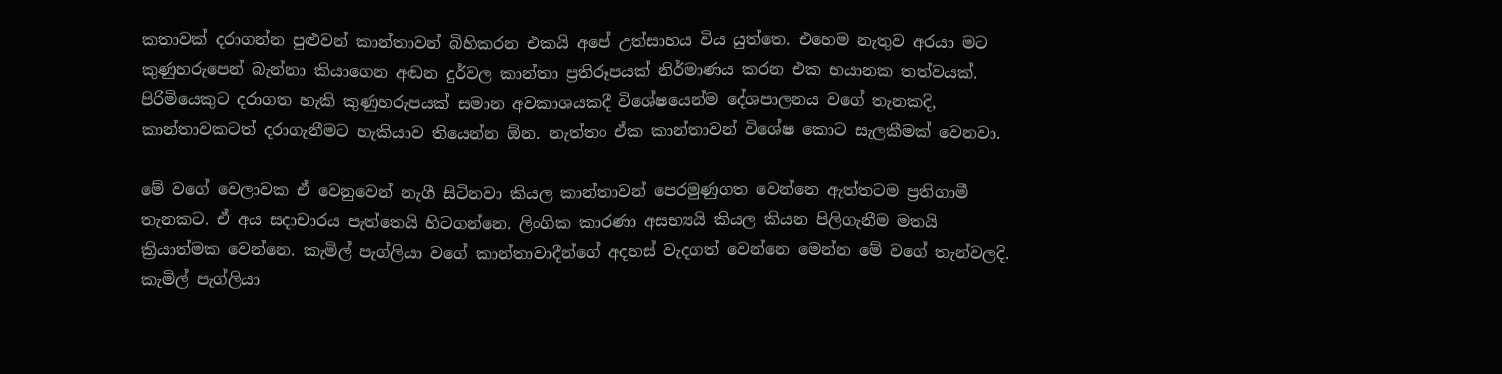කතාවක් දරාගන්න පුළුවන් කාන්තාවන් බිහිකරන එකයි අපේ උත්සාහය විය යුත්තෙ. එහෙම නැතුව අරයා මට කුණුහරුපෙන් බැන්නා කියාගෙන අඬන දුර්වල කාන්තා ප්‍රතිරූපයක් නිර්මාණය කරන එක භයානක තත්වයක්. පිරිමියෙකුට දරාගත හැකි කුණුහරුපයක් සමාන අවකාශයකදී විශේෂයෙන්ම දේශපාලනය වගේ තැනකදි, කාන්තාවකටත් දරාගැනීමට හැකියාව තියෙන්න ඕන. නැත්තං ඒක කාන්තාවන් විශේෂ කොට සැලකීමක් වෙනවා.

මේ වගේ වෙලාවක ඒ වෙනුවෙන් නැගී සිටිනවා කියල කාන්තාවන් පෙරමුණුගත වෙන්නෙ ඇත්තටම ප්‍රතිගාමී තැනකට. ඒ අය සදාචාරය පැත්තෙයි හිටගන්නෙ. ලිංගික කාරණා අසභ්‍යයි කියල කියන පිලිගැනීම මතයි ක්‍රියාත්මක වෙන්නෙ. කැමිල් පැග්ලියා වගේ කාන්තාවාදීන්ගේ අදහස් වැදගත් වෙන්නෙ මෙන්න මේ වගේ තැන්වලදි. කැමිල් පැග්ලියා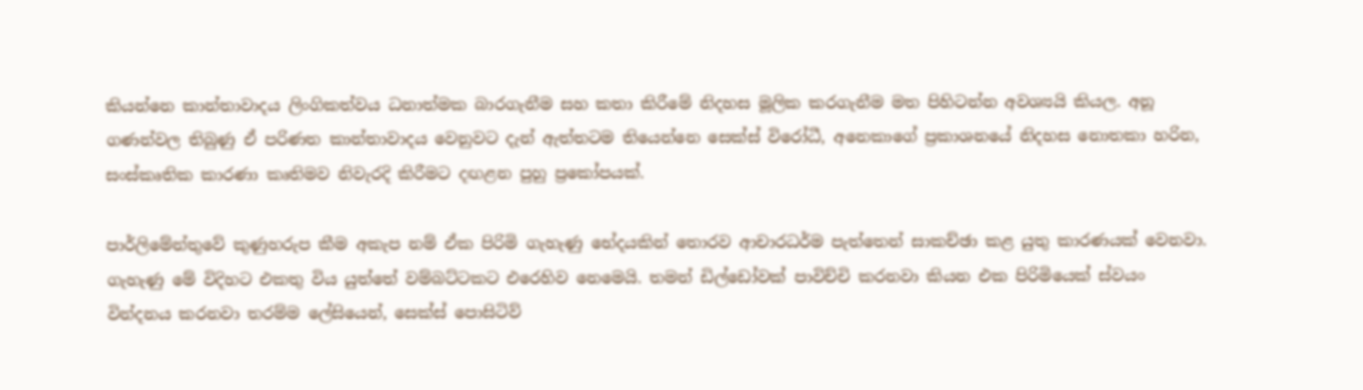කියන්නෙ කාන්තාවාදය ලිංගිකත්වය ධනාත්මක බාරගැනීම සහ කතා කිරීමේ නිදහස මූලික කරගැනීම මත පිහිටන්න අවශ්‍යයි කියල. අනූ ගණන්වල තිබුණු ඒ පරිණත කාන්තාවාදය වෙනුවට දැන් ඇත්තටම තියෙන්නෙ සෙක්ස් විරෝධී, අනෙකාගේ ප්‍රකාශනයේ නිදහස නොතකා හරින, සංස්කෘතික කාරණා කෘතිමව නිවැරදි කිරීමට දඟළන පුහු ප්‍රකෝපයක්.

පාර්ලිමේන්තුවේ කුණුහරුප කීම අකැප නම් ඒක පිරිමි ගැහැණු භේදයකින් තොරව ආචාරධර්ම පැත්තෙන් සාකච්ඡා කළ යුතු කාරණයක් වෙනවා. ගැහැණු මේ විදිහට එකතු විය යුත්තේ වම්බට්ටකට එරෙහිව නෙමෙයි. තමන් ඩිල්ඩෝවක් පාවිච්චි කරනවා කියන එක පිරිමියෙක් ස්වයං වින්දනය කරනවා තරම්ම ලේසියෙන්, සෙක්ස් පොසිටිව්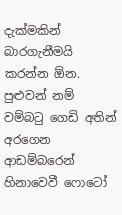දැක්මකින් බාරගැනීමයි කරන්න ඕන. පුළුවන් නම් වම්බටු ගෙඩි අතින් අරගෙන ආඩම්බරෙන් හිනාවෙවී ෆොටෝ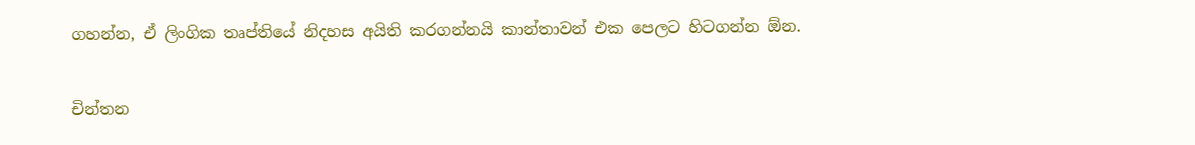ගහන්න, ඒ ලිංගික තෘප්තියේ නිදහස අයිති කරගන්නයි කාන්තාවන් එක පෙලට හිටගන්න ඕන.


චින්තන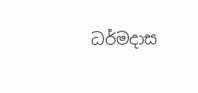ධර්මදාස